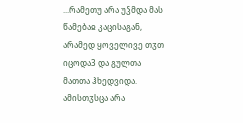...რამეთუ არა უჴმდა მას წამებაჲ კაცისაგან, არამედ ყოველივე თჳთ იცოდა3 და გულთა მათთა ჰხედვიდა. ამისთჳსცა არა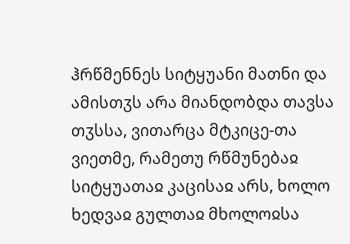ჰრწმენნეს სიტყუანი მათნი და ამისთჳს არა მიანდობდა თავსა თჳსსა, ვითარცა მტკიცე-თა ვიეთმე, რამეთუ რწმუნებაჲ სიტყუათაჲ კაცისაჲ არს, ხოლო ხედვაჲ გულთაჲ მხოლოჲსა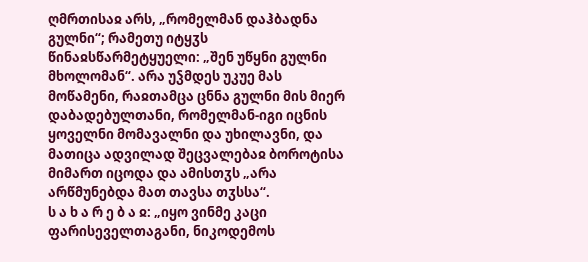ღმრთისაჲ არს, „რომელმან დაჰბადნა გულნი“; რამეთუ იტყჳს წინაჲსწარმეტყუელი: „შენ უწყნი გულნი მხოლომან“. არა უჴმდეს უკუე მას მოწამენი, რაჲთამცა ცნნა გულნი მის მიერ დაბადებულთანი, რომელმან-იგი იცნის ყოველნი მომავალნი და უხილავნი, და მათიცა ადვილად შეცვალებაჲ ბოროტისა მიმართ იცოდა და ამისთჳს „არა არწმუნებდა მათ თავსა თჳსსა“.
ს ა ხ ა რ ე ბ ა ჲ: „იყო ვინმე კაცი ფარისეველთაგანი, ნიკოდემოს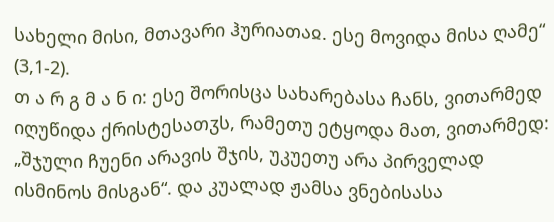სახელი მისი, მთავარი ჰურიათაჲ. ესე მოვიდა მისა ღამე“ (3,1-2).
თ ა რ გ მ ა ნ ი: ესე შორისცა სახარებასა ჩანს, ვითარმედ იღუწიდა ქრისტესათჳს, რამეთუ ეტყოდა მათ, ვითარმედ: „შჯული ჩუენი არავის შჯის, უკუეთუ არა პირველად ისმინოს მისგან“. და კუალად ჟამსა ვნებისასა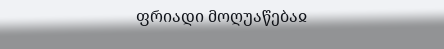ფრიადი მოღუაწებაჲ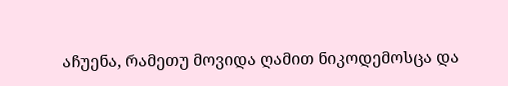აჩუენა, რამეთუ მოვიდა ღამით ნიკოდემოსცა და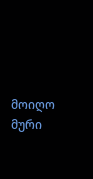მოიღო მური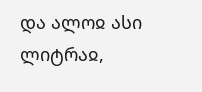და ალოჲ ასი ლიტრაჲ,